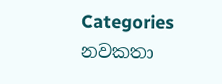Categories
නවකතා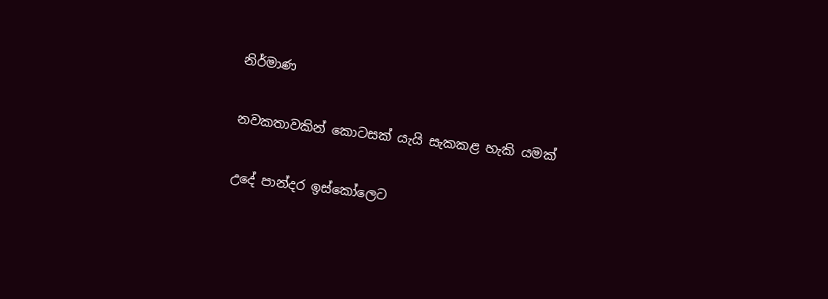නිර්මාණ

නවකතාවකින් කොටසක් යැයි සැකකළ හැකි යමක්

උදේ පාන්දර ඉස්කෝලෙට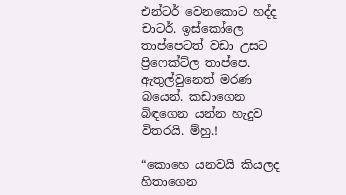එන්ටර් වෙනකොට හද්ද චාටර්. ඉස්කෝලෙ තාප්පෙටත් වඩා උසට ප්‍රිෆෙක්ට්ල තාප්පෙ. ඇතුල්වුනෙත් මරණ බයෙන්. කඩාගෙන බිඳගෙන යන්න හැදුව විතරයි. ම්හු.!

“කොහෙ යනවයි කියලද හිතාගෙන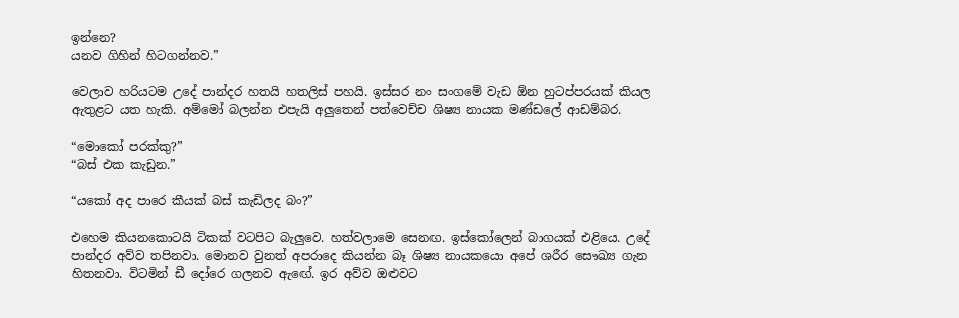ඉන්නෙ?
යනව ගිහින් හිටගන්නව.”

වෙලාව හරියටම උදේ පාන්දර හතයි හතලිස් පහයි. ඉස්සර නං සංගමේ වැඩ ඕන හුටප්පරයක් කියල ඇතුළට යත හැකි. අම්මෝ බලන්න එපැයි අලුතෙන් පත්වෙච්ච ශිෂ්‍ය නායක මණ්ඩලේ ආඩම්බර.

“මොකෝ පරක්කු?”
“බස් එක කැඩුන.”

“යකෝ අද පාරෙ කීයක් බස් කැඩිලද බං?”

එහෙම කියනකොටයි ටිකක් වටපිට බැලුවෙ. හත්වලාමෙ සෙනඟ. ඉස්කෝලෙන් බාගයක් එළියෙ. උදේ පාන්දර අව්ව තපිනවා. මොනව වුනත් අපරාදෙ කියන්න බෑ ශිෂ්‍ය නායකයො අපේ ශරීර සෞඛ්‍ය ගැන හිතනවා. විටමින් ඩී දෝරෙ ගලනව ඇඟේ. ඉර අව්ව ඔළුවට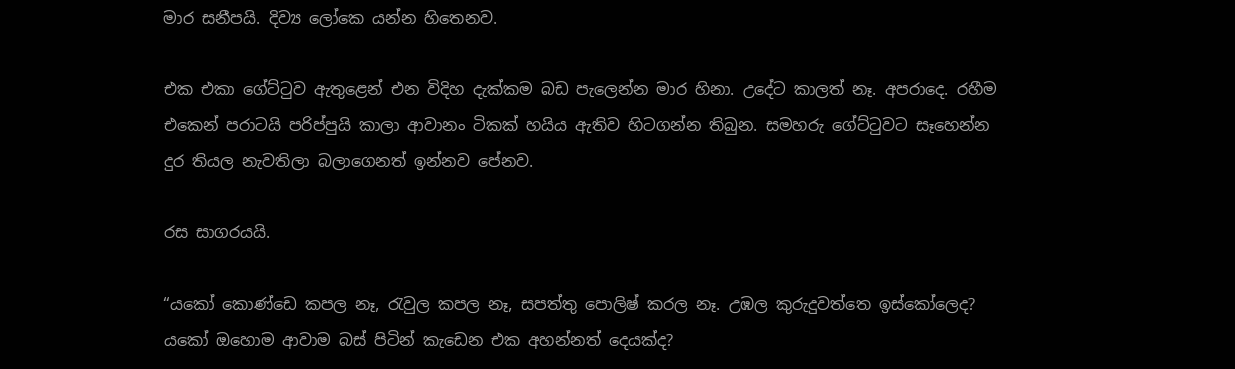මාර සනීපයි. දිව්‍ය ලෝකෙ යන්න හිතෙනව.

එක එකා ගේට්ටුව ඇතුළෙන් එන විදිහ දැක්කම බඩ පැලෙන්න මාර හිනා. උදේට කාලත් නෑ. අපරාදෙ. රහීම එකෙන් පරාටයි පරිප්පුයි කාලා ආවානං ටිකක් හයිය ඇතිව හිටගන්න තිබුන. සමහරු ගේට්ටුවට සෑහෙන්න දුර තියල නැවතිලා බලාගෙනත් ඉන්නව පේනව.

රස සාගරයයි.

“යකෝ කොණ්ඩෙ කපල නෑ, රැවුල කපල නෑ, සපත්තු පොලිෂ් කරල නෑ. උඹල කුරුදුවත්තෙ ඉස්කෝලෙද? යකෝ ඔහොම ආවාම බස් පිටින් කැඩෙන එක අහන්නත් දෙයක්ද?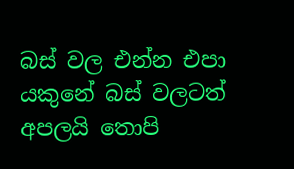බස් වල එන්න එපා යකුනේ බස් වලටත් අපලයි තොපි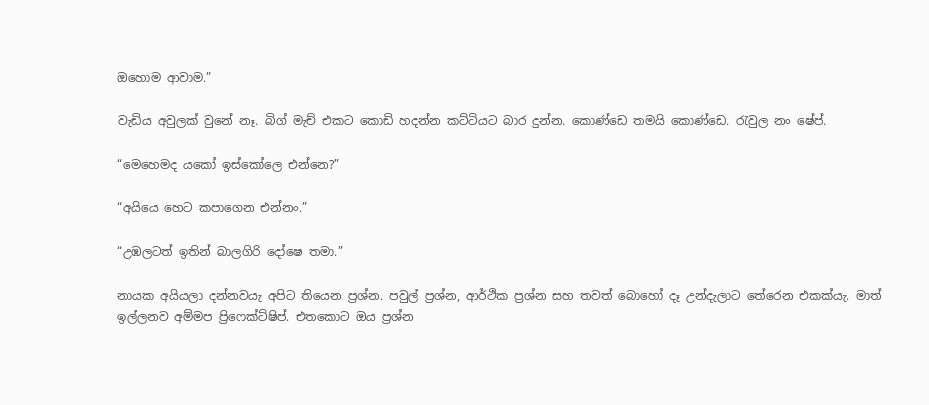ඔහොම ආවාම.”

වැඩිය අවුලක් වුනේ නෑ. බිග් මැච් එකට කොඩි හදන්න කට්ටියට බාර දුන්න. කොණ්ඩෙ තමයි කොණ්ඩෙ. රැවුල නං ෂේප්.

“මෙහෙමද යකෝ ඉස්කෝලෙ එන්නෙ?”

“අයියෙ හෙට කපාගෙන එන්නං.”

“උඹලටත් ඉතින් බාලගිරි දෝෂෙ තමා.”

නායක අයියලා දන්නවයැ අපිට තියෙන ප්‍රශ්න. පවුල් ප්‍රශ්න, ආර්ථික ප්‍රශ්න සහ තවත් බොහෝ දෑ උන්දැලාට තේරෙන එකක්යැ. මාත් ඉල්ලනව අම්මප ප්‍රිෆෙක්ට්ෂිප්. එතකොට ඔය ප්‍රශ්න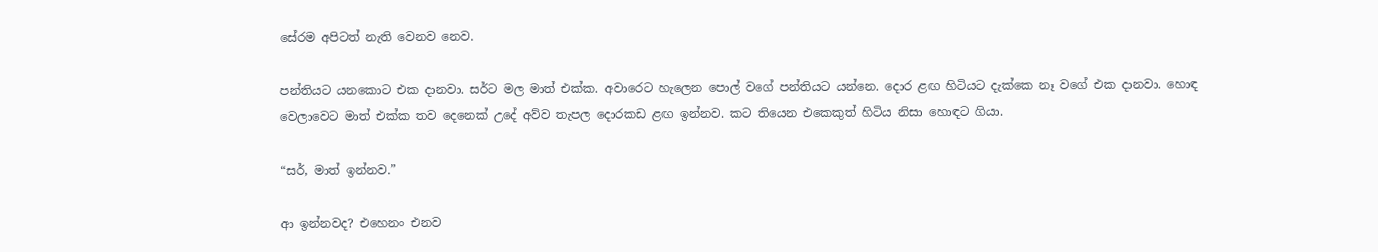සේරම අපිටත් නැති වෙනව නෙව.

පන්තියට යනකොට එක දානවා. සර්ට මල මාත් එක්ක. අවාරෙට හැලෙන පොල් වගේ පන්තියට යන්නෙ. දොර ළඟ හිටියට දැක්කෙ නෑ වගේ එක දානවා. හොඳ වෙලාවෙට මාත් එක්ක තව දෙනෙක් උදේ අව්ව තැපල දොරකඩ ළඟ ඉන්නව. කට තියෙන එකෙකුත් හිටිය නිසා හොඳට ගියා.

“සර්, මාත් ඉන්නව.”

ආ ඉන්නවද? එහෙනං එනව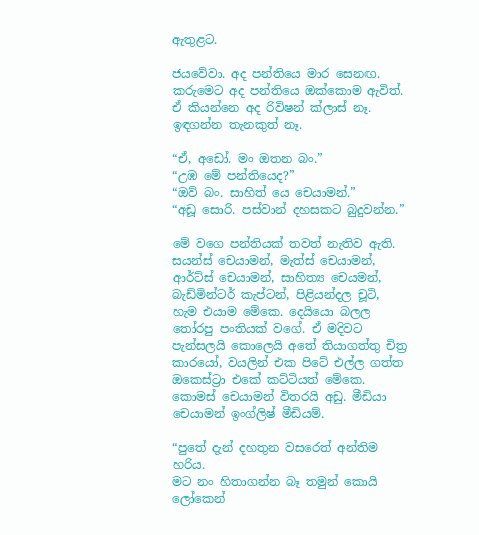ඇතුළට.

ජයවේවා. අද පන්තියෙ මාර සෙනඟ. කරුමෙට අද පන්තියෙ ඔක්කොම ඇවිත්. ඒ කියන්නෙ අද රිවිෂන් ක්ලාස් නෑ. ඉඳගන්න තැනකුත් නෑ.

“ඒ, අඩෝ. මං ඔතන බං.”
“උඹ මේ පන්තියෙද?”
“ඔව් බං. සාහිත් යෙ චෙයාමන්.”
“අඩූ සොරි. පස්වාන් දහසකට බුදුවන්න.”

මේ වගෙ පන්තියක් තවත් නැතිව ඇති. සයන්ස් චෙයාමන්, මැත්ස් චෙයාමන්, ආර්ට්ස් චෙයාමන්, සාහිත්‍ය චෙයමන්, බැඩ්මින්ටර් කැප්ටන්, පිළියන්දල චූටි, හැම එයාම මේකෙ. දෙයියො බලල තෝරපු පංතියක් වගේ. ඒ මදිවට පැන්සලයි කොලෙයි අතේ තියාගත්තු චිත්‍ර කාරයෝ, වයලින් එක පිටේ එල්ල ගත්ත ඔකෙස්ට්‍රා එකේ කට්ටියත් මේකෙ. කොමස් චෙයාමන් විතරයි අඩු. මීඩියා චෙයාමන් ඉංග්ලිෂ් මීඩියම්.

“පුතේ දැන් දහතුන වසරෙත් අන්තිම හරිය.
මට නං හිතාගන්න බෑ තමුන් කොයි ලෝකෙන්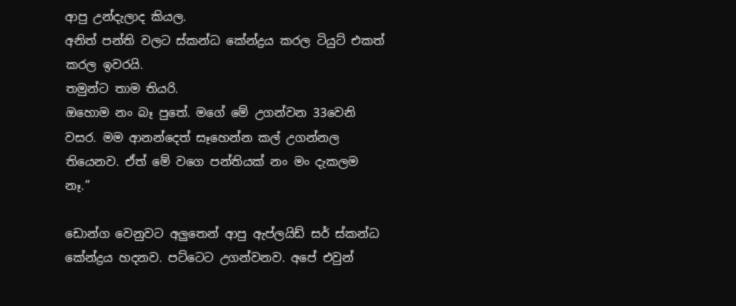ආපු උන්දැලාද කියල.
අනිත් පන්ති වලට ස්කන්ධ කේන්ද්‍රය කරල ටියුට් එකත් කරල ඉවරයි.
තමුන්ට තාම තියරි.
ඔහොම නං බෑ පුතේ. මගේ මේ උගන්වන 33වෙනි වසර. මම ආනන්දෙත් සෑහෙන්න කල් උගන්නල තියෙනව. ඒත් මේ වගෙ පන්තියක් නං මං දැකලම නෑ.”

ඩොන්ග වෙනුවට අලුතෙන් ආපු ඇප්ලයිඩ් සර් ස්කන්ධ කේන්ද්‍රය හදනව. පට්ටෙට උගන්වනව. අපේ එවුන්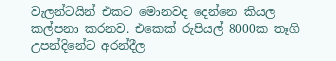වැලන්ටයින් එකට මොනවද දෙන්නෙ කියල කල්පනා කරනව. එකෙක් රුපියල් 8000ක තෑගි උපන්දිනේට අරන්දීල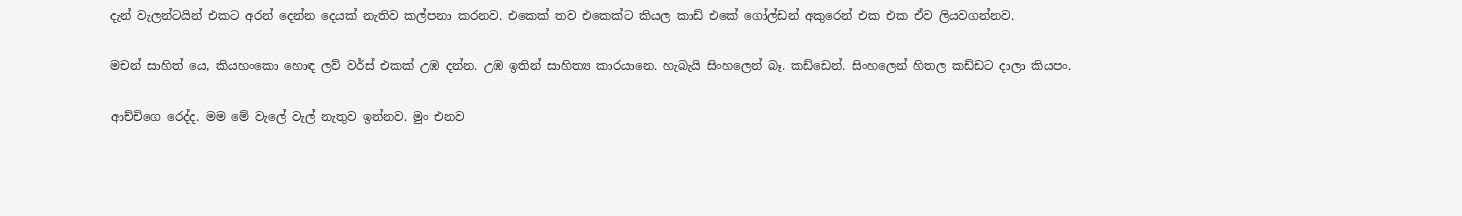දැන් වැලන්ටයින් එකට අරන් දෙන්න දෙයක් නැතිව කල්පනා කරනව. එකෙක් තව එකෙක්ට කියල කාඩ් එකේ ගෝල්ඩන් අකුරෙන් එක එක ඒව ලියවගන්නව.

මචන් සාහිත් යෙ, කියහංකො හොඳ ලව් වර්ස් එකක් උඹ දන්න. උඹ ඉතින් සාහිත්‍ය කාරයානෙ. හැබැයි සිංහලෙන් බෑ. කඩ්ඩෙන්. සිංහලෙන් හිතල කඩ්ඩට දාලා කියපං.

ආච්චිගෙ රෙද්ද. මම මේ වැලේ වැල් නැතුව ඉන්නව. මුං එනව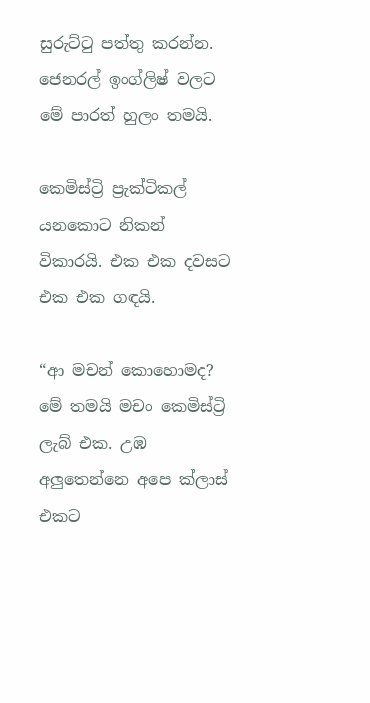සුරුට්ටු පත්තු කරන්න. ජෙනරල් ඉංග්ලිෂ් වලට මේ පාරත් හුලං තමයි.

කෙමිස්ට්‍රි ප්‍රැක්ටිකල් යනකොට නිකන් විකාරයි. එක එක දවසට එක එක ගඳයි.

“ආ මචන් කොහොමද? මේ තමයි මචං කෙමිස්ට්‍රි ලැබ් එක. උඹ අලුතෙන්නෙ අපෙ ක්ලාස් එකට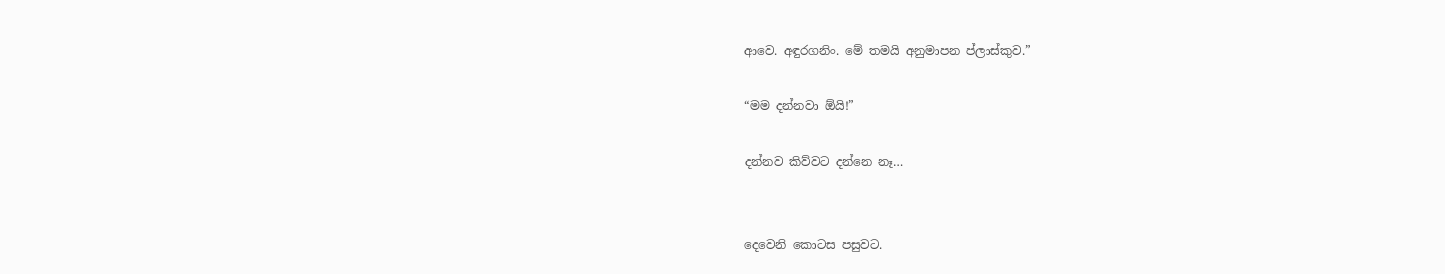ආවෙ. අඳුරගනිං. මේ තමයි අනුමාපන ප්ලාස්කුව.”

“මම දන්නවා ඕයි!”

දන්නව කිව්වට දන්නෙ නෑ…


දෙවෙනි කොටස පසුවට.